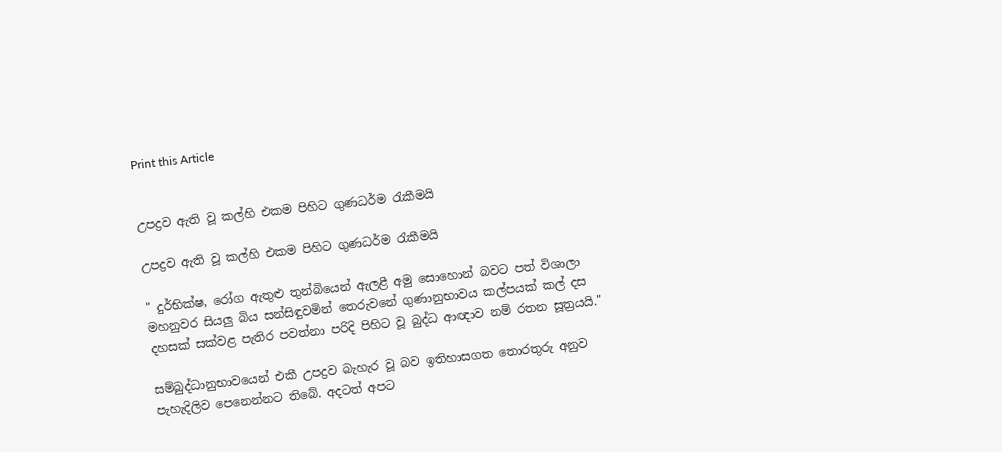Print this Article


උපද්‍රව ඇති වූ කල්හි එකම පිහිට ගුණධර්ම රැකීමයි

උපද්‍රව ඇති වූ කල්හි එකම පිහිට ගුණධර්ම රැකීමයි

" දුර්භික්ෂ, රෝග ඇතුළු තුන්බියෙන් ඇලළී අමු සොහොන් බවට පත් විශාලා මහනුවර සියලු බිය සන්සිඳුවමින් තෙරුවනේ ගුණානුභාවය කල්පයක් කල් දස දහසක් සක්වළ පැතිර පවත්නා පරිදි පිහිට වූ බුද්ධ ආඥාව නම් රතන සූත්‍රයයි."

සම්බුද්ධානුභාවයෙන් එකී උපද්‍රව බැහැර වූ බව ඉතිහාසගත තොරතුරු අනුව පැහැදිලිව පෙනෙන්නට තිබේ. අදටත් අපට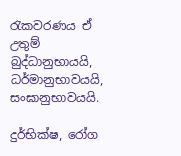රැකවරණය ඒ උතුම් බුද්ධානුභායයි, ධර්මානුභාවයයි, සංඝානුභාවයයි.

දුර්භික්ෂ, රෝග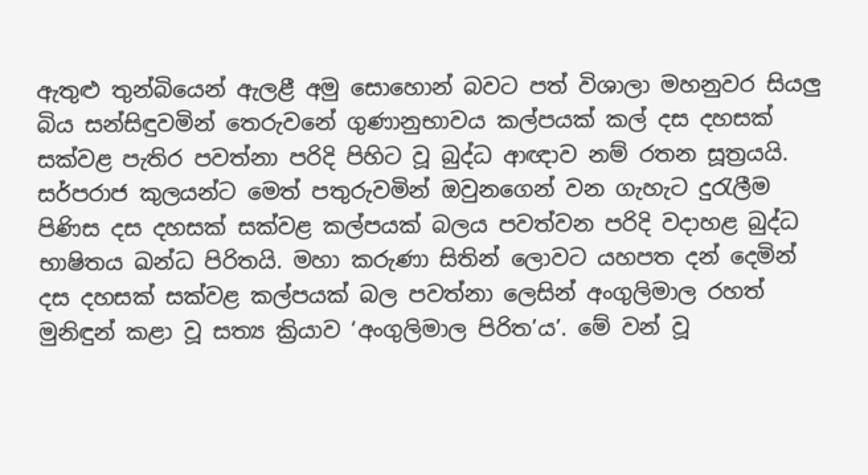ඇතුළු තුන්බියෙන් ඇලළී අමු සොහොන් බවට පත් විශාලා මහනුවර සියලු බිය සන්සිඳුවමින් තෙරුවනේ ගුණානුභාවය කල්පයක් කල් දස දහසක් සක්වළ පැතිර පවත්නා පරිදි පිහිට වූ බුද්ධ ආඥාව නම් රතන සූත්‍රයයි. සර්පරාජ කුලයන්ට මෙත් පතුරුවමින් ඔවුනගෙන් වන ගැහැට දුරැලීම පිණිස දස දහසක් සක්වළ කල්පයක් බලය පවත්වන පරිදි වදාහළ බුද්ධ භාෂිතය ඛන්ධ පිරිතයි. මහා කරුණා සිතින් ලොවට යහපත දන් දෙමින් දස දහසක් සක්වළ කල්පයක් බල පවත්නා ලෙසින් අංගුලිමාල රහත් මුනිඳුන් කළා වූ සත්‍ය ක්‍රියාව ‘අංගුලිමාල පිරිත’ය’. මේ වන් වූ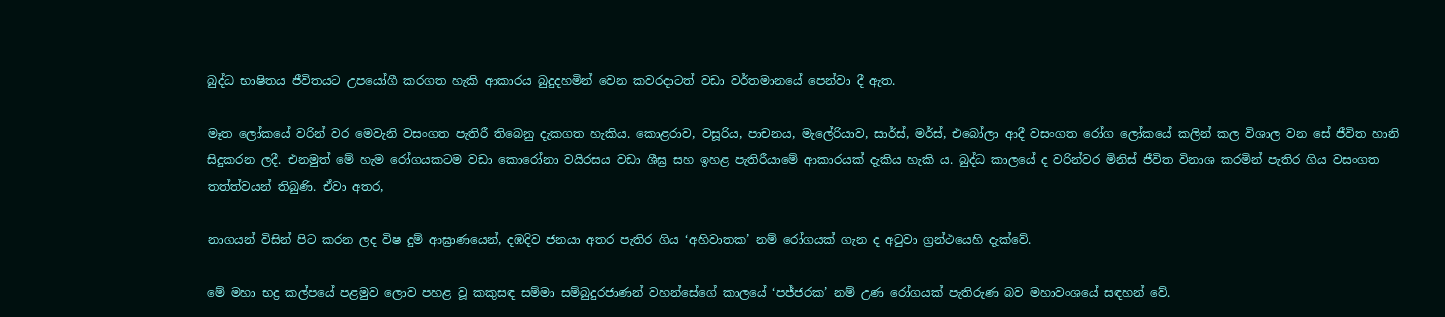බුද්ධ භාෂිතය ජීවිතයට උපයෝගී කරගත හැකි ආකාරය බුදුදහමින් වෙන කවරදාටත් වඩා වර්තමානයේ පෙන්වා දී ඇත.

මෑත ලෝකයේ වරින් වර මෙවැනි වසංගත පැතිරී තිබෙනු දැකගත හැකිය. කොළරාව, වසූරිය, පාචනය, මැලේරියාව, සාර්ස්, මර්ස්, එබෝලා ආදී වසංගත රෝග ලෝකයේ කලින් කල විශාල වන සේ ජීවිත හානි සිදුකරන ලදී. එනමුත් මේ හැම රෝගයකටම වඩා කොරෝනා වයිරසය වඩා ශීඝ්‍ර සහ ඉහළ පැතිරීයාමේ ආකාරයක් දැකිය හැකි ය. බුද්ධ කාලයේ ද වරින්වර මිනිස් ජීවිත විනාශ කරමින් පැතිර ගිය වසංගත තත්ත්වයන් තිබුණි. ඒවා අතර,

නාගයන් විසින් පිට කරන ලද විෂ දුම් ආඝ්‍රාණයෙන්, දඹදිව ජනයා අතර පැතිර ගිය ‘අහිවාතක’ නම් රෝගයක් ගැන ද අටුවා ග්‍රන්ථයෙහි දැක්වේ.

මේ මහා භද්‍ර කල්පයේ පළමුව ලොව පහළ වූ කකුසඳ සම්මා සම්බුදුරජාණන් වහන්සේගේ කාලයේ ‘පජ්ජරක’ නම් උණ රෝගයක් පැතිරුණ බව මහාවංශයේ සඳහන් වේ.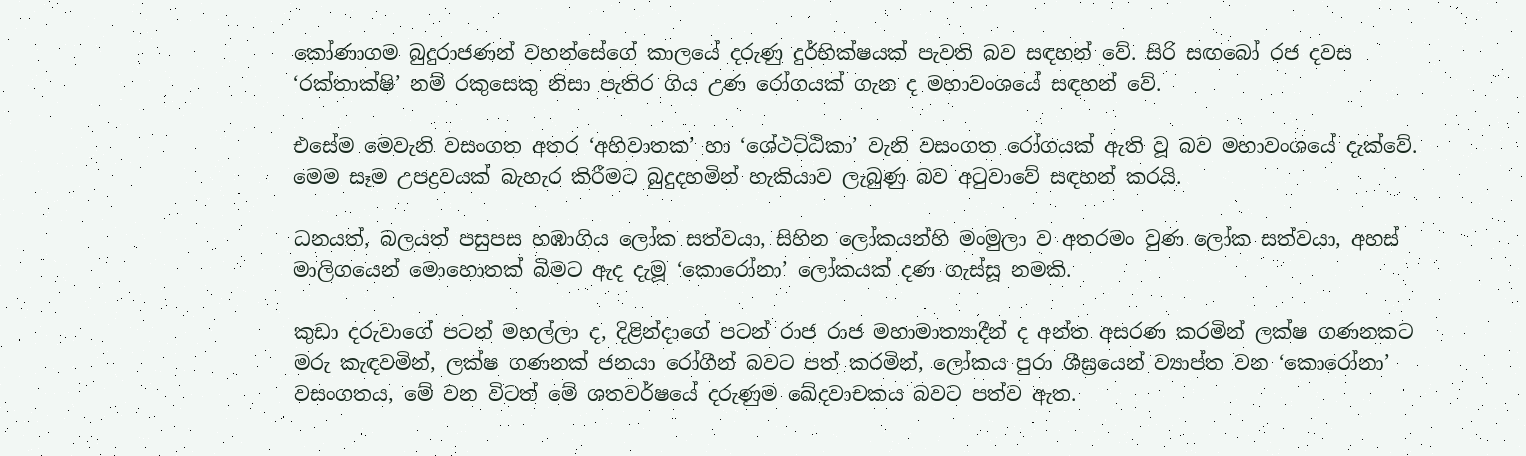කෝණාගම බුදුරාජණන් වහන්සේගේ කාලයේ දරුණු දුර්භික්ෂයක් පැවති බව සඳහන් වේ. සිරි සඟබෝ රජ දවස ‘රක්තාක්ෂි’ නම් රකුසෙකු නිසා පැතිර ගිය උණ රෝගයක් ගැන ද මහාවංශයේ සඳහන් වේ.

එසේම මෙවැනි වසංගත අතර ‘අහිවාතක’ හා ‘ශේථට්ඨිකා’ වැනි වසංගත රෝගයක් ඇති වූ බව මහාවංශයේ දැක්වේ. මෙම සෑම උපද්‍රවයක් බැහැර කිරීමට බුදුදහමින් හැකියාව ලැබුණු බව අටුවාවේ සඳහන් කරයි.

ධනයත්, බලයත් පසුපස හඹාගිය ලෝක සත්වයා, සිහින ලෝකයන්හි මංමුලා ව අතරමං වුණ ලෝක සත්වයා, අහස් මාලිගයෙන් මොහොතක් බිමට ඇද දැමූ ‘කොරෝනා’ ලෝකයක් දණ ගැස්සූ නමකි.

කුඩා දරුවාගේ පටන් මහල්ලා ද, දිළින්දාගේ පටන් රාජ රාජ මහාමාත්‍යාදීන් ද අන්ත අසරණ කරමින් ලක්ෂ ගණනකට මරු කැඳවමින්, ලක්ෂ ගණනක් ජනයා රෝගීන් බවට පත් කරමින්, ලෝකය පුරා ශීඝ්‍රයෙන් ව්‍යාප්ත වන ‘කොරෝනා’ වසංගතය, මේ වන විටත් මේ ශතවර්ෂයේ දරුණුම ඛේදවාචකය බවට පත්ව ඇත.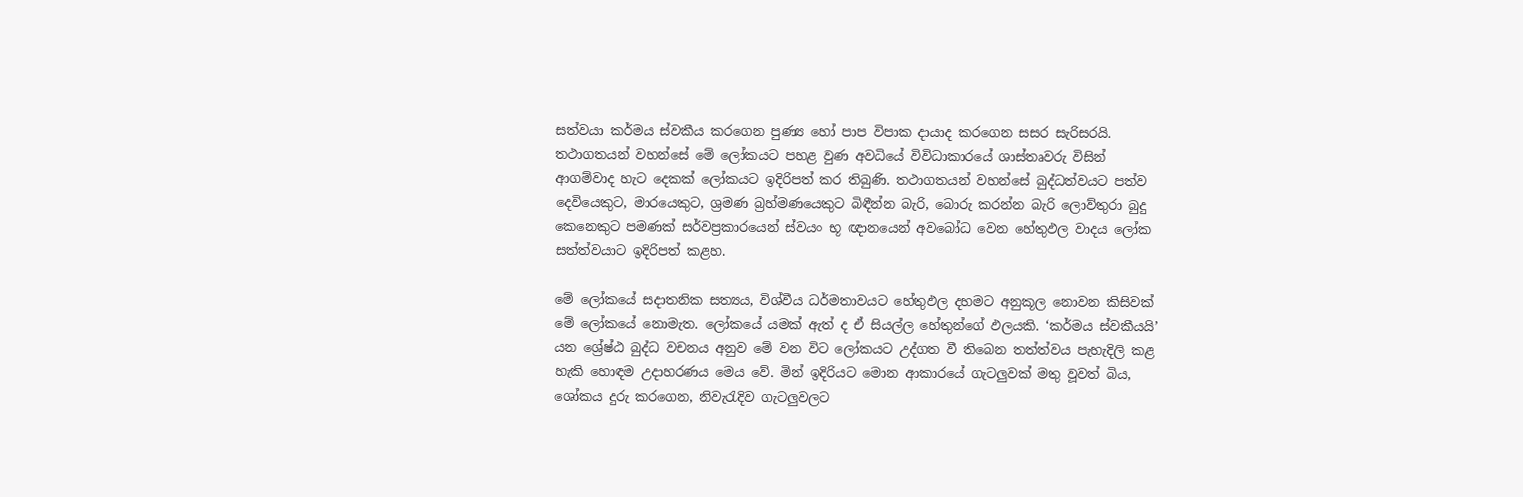සත්වයා කර්මය ස්වකීය කරගෙන පුණ්‍ය හෝ පාප විපාක දායාද කරගෙන සසර සැරිසරයි. තථාගතයන් වහන්සේ මේ ලෝකයට පහළ වුණ අවධියේ විවිධාකාරයේ ශාස්තෘවරු විසින් ආගම්වාද හැට දෙකක් ලෝකයට ඉදිරිපත් කර තිබුණි. තථාගතයන් වහන්සේ බුද්ධත්වයට පත්ව දෙවියෙකුට, මාරයෙකුට, ශ්‍රමණ බ්‍රහ්මණයෙකුට බිඳීන්න බැරි, බොරු කරන්න බැරි ලොව්තුරා බුදු කෙනෙකුට පමණක් සර්වප්‍රකාරයෙන් ස්වයං භූ ඥානයෙන් අවබෝධ වෙන හේතුඵල වාදය ලෝක සත්ත්වයාට ඉදිරිපත් කළහ.

මේ ලෝකයේ සදාතනික සත්‍යය, විශ්වීය ධර්මතාවයට හේතුඵල දහමට අනුකූල නොවන කිසිවක් මේ ලෝකයේ නොමැත. ලෝකයේ යමක් ඇත් ද ඒ සියල්ල හේතුන්ගේ ඵලයකි. ‘කර්මය ස්වකීයයි’ යන ශ්‍රේෂ්ඨ බුද්ධ වචනය අනුව මේ වන විට ලෝකයට උද්ගත වී තිබෙන තත්ත්වය පැහැදිලි කළ හැකි හොඳම උදාහරණය මෙය වේ. මින් ඉදිරියට මොන ආකාරයේ ගැටලුවක් මතු වූවත් බිය, ශෝකය දුරු කරගෙන, නිවැරැදිව ගැටලුවලට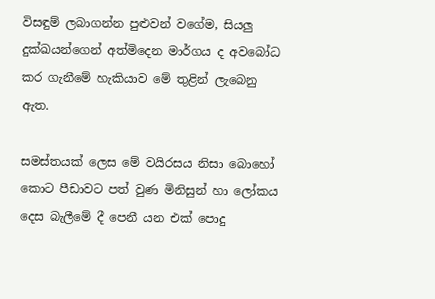විසඳුම් ලබාගන්න පුළුවන් වගේම, සියලු දුක්ඛයන්ගෙන් අත්මිදෙන මාර්ගය ද අවබෝධ කර ගැනීමේ හැකියාව මේ තුළින් ලැබෙනු ඇත.

සමස්තයක් ලෙස මේ වයිරසය නිසා බොහෝ කොට පීඩාවට පත් වුණ මිනිසුන් හා ලෝකය දෙස බැලීමේ දී පෙනී යන එක් පොදු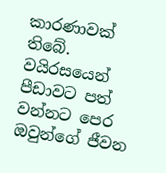කාරණාවක් තිබේ. වයිරසයෙන් පීඩාවට පත් වන්නට පෙර ඔවුන්ගේ ජීවන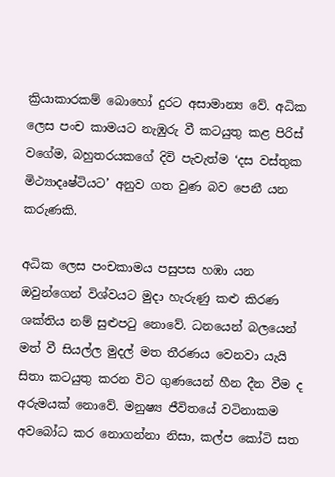ක්‍රියාකාරකම් බොහෝ දුරට අසාමාන්‍ය වේ. අධික ලෙස පංච කාමයට නැඹුරු වී කටයුතු කළ පිරිස් වගේම, බහුතරයකගේ දිවි පැවැත්ම ‘දස වස්තුක මිථ්‍යාදෘෂ්ටියට’ අනුව ගත වුණ බව පෙනී යන කරුණකි.

අධික ලෙස පංචකාමය පසුපස හඹා යන ඔවුන්ගෙන් විශ්වයට මුදා හැරුණු කළු කිරණ ශක්තිය නම් සුළුපටු නොවේ. ධනයෙන් බලයෙන් මත් වී සියල්ල මුදල් මත තීරණය වෙනවා යැයි සිතා කටයුතු කරන විට ගුණයෙන් හීන දීන වීම ද අරුමයක් නොවේ. මනුෂ්‍ය ජීවිතයේ වටිනාකම අවබෝධ කර නොගන්නා නිසා, කල්ප කෝටි සත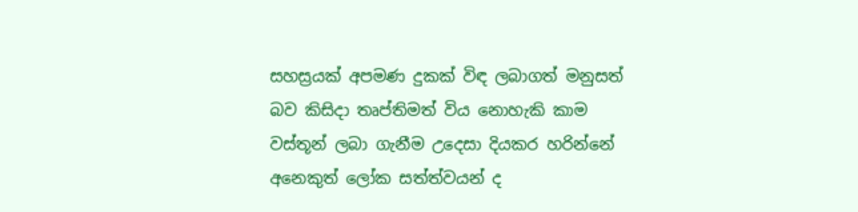සහස්‍රයක් අපමණ දුකක් විඳ ලබාගත් මනුසත් බව කිසිදා තෘප්තිමත් විය නොහැකි කාම වස්තූන් ලබා ගැනීම උදෙසා දියකර හරින්නේ අනෙකුත් ලෝක සත්ත්වයන් ද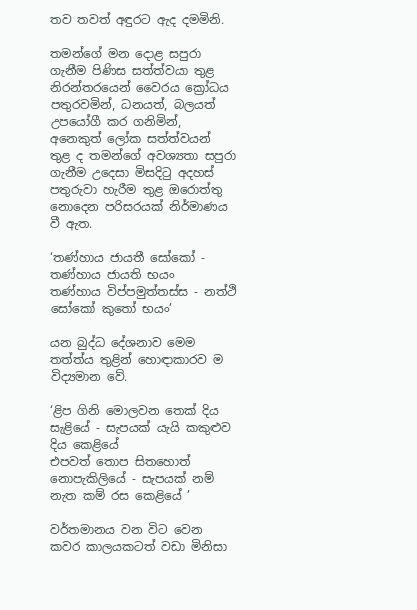තව තවත් අඳුරට ඇද දමමිනි.

තමන්ගේ මන දොළ සපුරා ගැනීම පිණිස සත්ත්වයා තුළ නිරන්තරයෙන් වෛරය ක්‍රෝධය පතුරවමින්, ධනයත්, බලයත් උපයෝගී කර ගනිමින්, අනෙකුත් ලෝක සත්ත්වයන් තුළ ද තමන්ගේ අවශ්‍යතා සපුරා ගැනීම උදෙසා මිසදිටු අදහස් පතුරුවා හැරීම තුළ ඔරොත්තු නොදෙන පරිසරයක් නිර්මාණය වී ඇත.

‘තණ්හාය ජායතී සෝකෝ - තණ්හාය ජායති භයං
තණ්හාය විප්පමුත්තස්ස - නත්ථි සෝකෝ කුතෝ භයං’

යන බුද්ධ දේශනාව මෙම තත්ත්ය තුළින් හොඳාකාරව ම විද්‍යමාන වේ.

‘ළිප ගිනි මොලවන තෙක් දිය සැළියේ - සැපයක් යැයි කකුළුව දිය කෙළියේ
එපවත් තොප සිතහොත් නොපැකිලියේ - සැපයක් නම් නැත කම් රස කෙළියේ ’

වර්තමානය වන විට වෙන කවර කාලයකටත් වඩා මිනිසා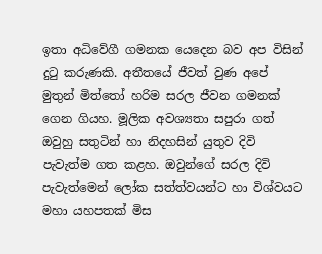ඉතා අධිවේගී ගමනක යෙදෙන බව අප විසින් දුටු කරුණකි. අතීතයේ ජීවත් වුණ අපේ මුතුන් මිත්තෝ හරිම සරල ජීවන ගමනක් ගෙන ගියහ. මූලික අවශ්‍යතා සපුරා ගත් ඔවුහු සතුටින් හා නිදහසින් යුතුව දිවි පැවැත්ම ගත කළහ. ඔවුන්ගේ සරල දිවි පැවැත්මෙන් ලෝක සත්ත්වයන්ට හා විශ්වයට මහා යහපතක් මිස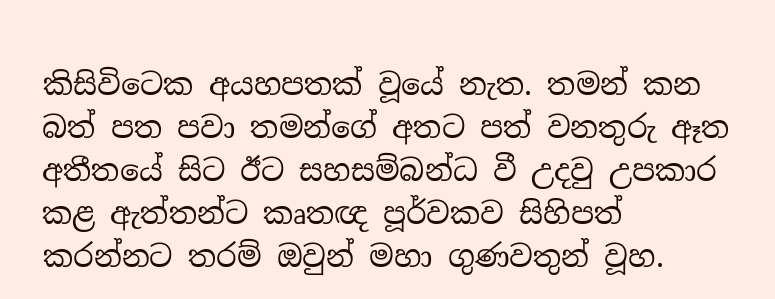කිසිවිටෙක අයහපතක් වූයේ නැත. තමන් කන බත් පත පවා තමන්ගේ අතට පත් වනතුරු ඈත අතීතයේ සිට ඊට සහසම්බන්ධ වී උදවු උපකාර කළ ඇත්තන්ට කෘතඥ පූර්වකව සිහිපත් කරන්නට තරම් ඔවුන් මහා ගුණවතුන් වූහ.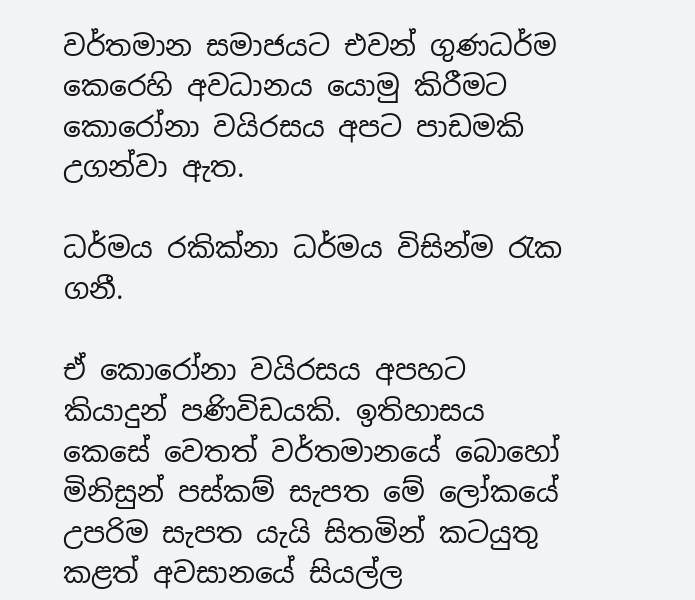වර්තමාන සමාජයට එවන් ගුණධර්ම කෙරෙහි අවධානය යොමු කිරීමට කොරෝනා වයිරසය අපට පාඩමකි උගන්වා ඇත.

ධර්මය රකික්නා ධර්මය විසින්ම රැක ගනී.

ඒ කොරෝනා වයිරසය අපහට කියාදුන් පණිවිඩයකි. ඉතිහාසය කෙසේ වෙතත් වර්තමානයේ බොහෝ මිනිසුන් පස්කම් සැපත මේ ලෝකයේ උපරිම සැපත යැයි සිතමින් කටයුතු කළත් අවසානයේ සියල්ල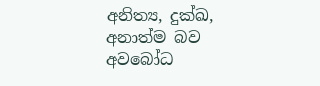අනිත්‍ය, දුක්ඛ, අනාත්ම බව අවබෝධ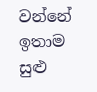වන්නේ ඉතාම සුළු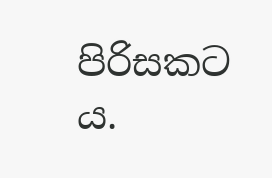පිරිසකට ය.